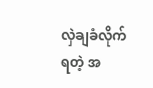လှဲချခံလိုက်ရတဲ့ အ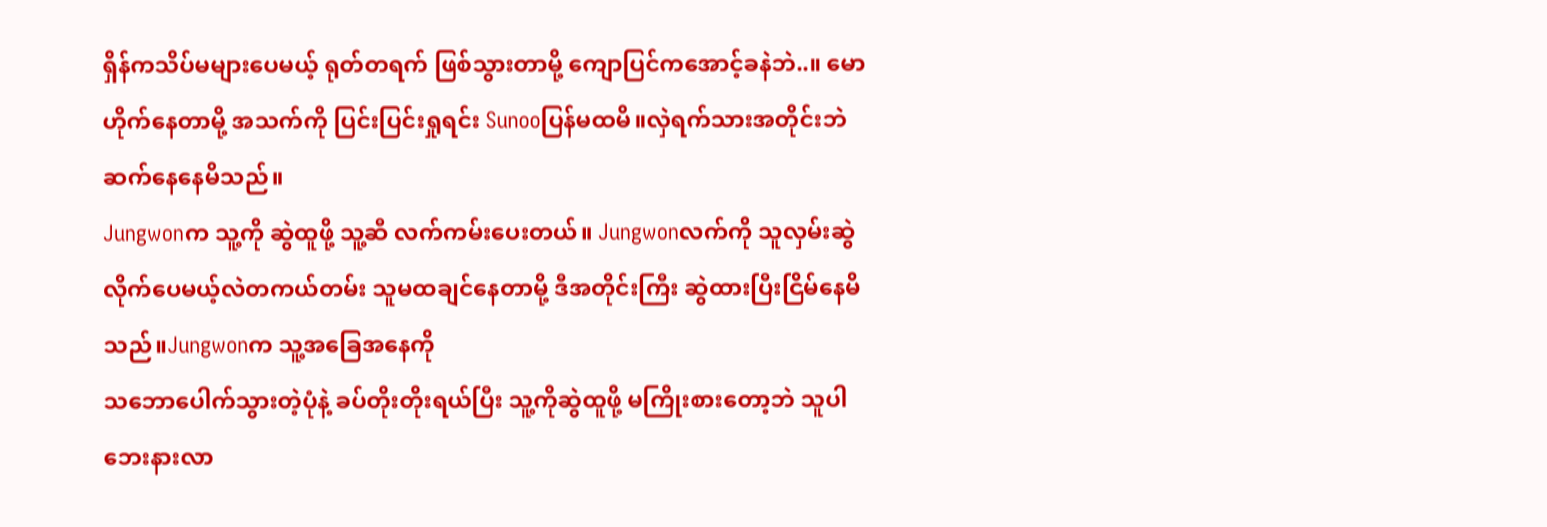ရှိန်ကသိပ်မများပေမယ့် ရုတ်တရက် ဖြစ်သွားတာမို့ ကျောပြင်ကအောင့်ခနဲဘဲ..။ မောဟိုက်နေတာမို့ အသက်ကို ပြင်းပြင်းရှုရင်း Sunooပြန်မထမိ။လှဲရက်သားအတိုင်းဘဲ ဆက်နေနေမိသည်။
Jungwonက သူ့ကို ဆွဲထူဖို့ သူ့ဆီ လက်ကမ်းပေးတယ်။ Jungwonလက်ကို သူလှမ်းဆွဲလိုက်ပေမယ့်လဲတကယ်တမ်း သူမထချင်နေတာမို့ ဒီအတိုင်းကြီး ဆွဲထားပြီးငြိမ်နေမိသည်။Jungwonက သူ့အခြေအနေကို
သဘောပေါက်သွားတဲ့ပုံနဲ့ ခပ်တိုးတိုးရယ်ပြီး သူ့ကိုဆွဲထူဖို့ မကြိုးစားတော့ဘဲ သူပါ ဘေးနားလာ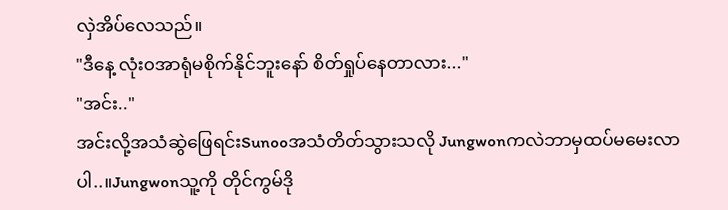လှဲအိပ်လေသည်။
"ဒီနေ့ လုံး၀အာရုံမစိုက်နိုင်ဘူးနော် စိတ်ရှုပ်နေတာလား..."
"အင်း.."
အင်းလို့အသံဆွဲဖြေရင်းSunooအသံတိတ်သွားသလို Jungwonကလဲဘာမှထပ်မမေးလာပါ..။Jungwonသူ့ကို တိုင်ကွမ်ဒို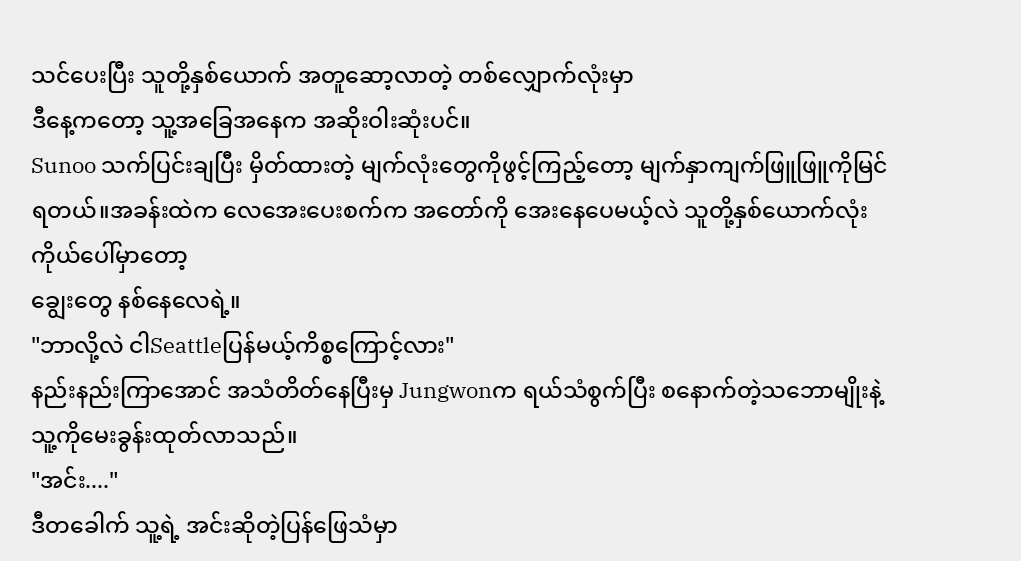သင်ပေးပြီး သူတို့နှစ်ယောက် အတူဆော့လာတဲ့ တစ်လျှောက်လုံးမှာ
ဒီနေ့ကတော့ သူ့အခြေအနေက အဆိုးဝါးဆုံးပင်။
Sunoo သက်ပြင်းချပြီး မှိတ်ထားတဲ့ မျက်လုံးတွေကိုဖွင့်ကြည့်တော့ မျက်နှာကျက်ဖြူဖြူကိုမြင်ရတယ်။အခန်းထဲက လေအေးပေးစက်က အတော်ကို အေးနေပေမယ့်လဲ သူတို့နှစ်ယောက်လုံး ကိုယ်ပေါ်မှာတော့
ချွေးတွေ နစ်နေလေရဲ့။
"ဘာလို့လဲ ငါSeattleပြန်မယ့်ကိစ္စကြောင့်လား"
နည်းနည်းကြာအောင် အသံတိတ်နေပြီးမှ Jungwonက ရယ်သံစွက်ပြီး စနောက်တဲ့သဘောမျိုးနဲ့ သူ့ကိုမေးခွန်းထုတ်လာသည်။
"အင်း...."
ဒီတခေါက် သူ့ရဲ့ အင်းဆိုတဲ့ပြန်ဖြေသံမှာ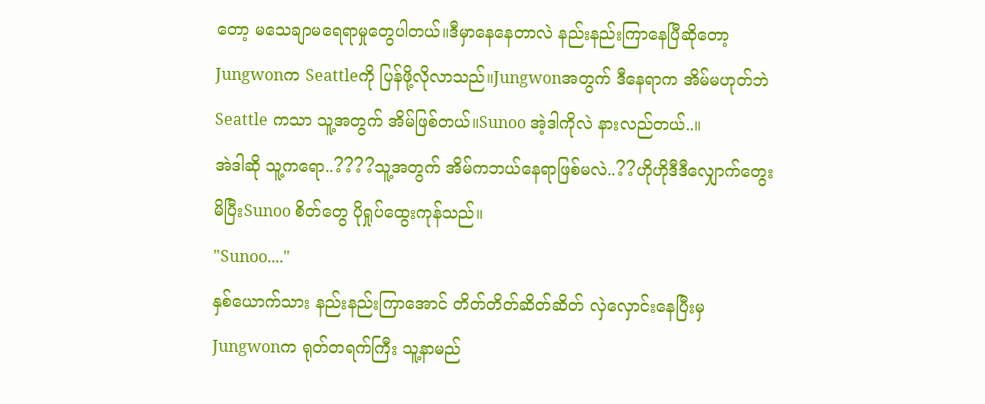တော့ မသေချာမရေရာမှုတွေပါတယ်။ဒီမှာနေနေတာလဲ နည်းနည်းကြာနေပြီဆိုတော့ Jungwonက Seattleကို ပြန်ဖို့လိုလာသည်။Jungwonအတွက် ဒီနေရာက အိမ်မဟုတ်ဘဲ Seattle ကသာ သူ့အတွက် အိမ်ဖြစ်တယ်။Sunoo အဲ့ဒါကိုလဲ နားလည်တယ်..။
အဲဒါဆို သူ့ကရော..????သူ့အတွက် အိမ်ကဘယ်နေရာဖြစ်မလဲ..??ဟိုဟိုဒီဒီလျှောက်တွေးမိပြီးSunoo စိတ်တွေ ပိုရှုပ်ထွေးကုန်သည်။
"Sunoo...."
နှစ်ယောက်သား နည်းနည်းကြာအောင် တိတ်တိတ်ဆိတ်ဆိတ် လှဲလှောင်းနေပြီးမှJungwonက ရုတ်တရက်ကြီး သူ့နာမည်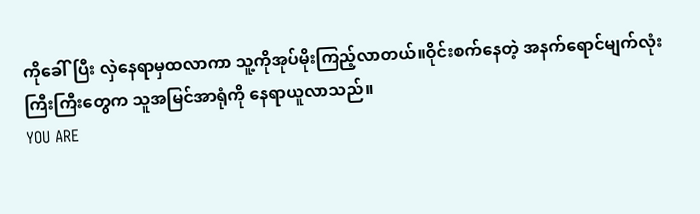ကိုခေါ်ပြီး လှဲနေရာမှထလာကာ သူ့ကိုအုပ်မိုးကြည့်လာတယ်။ဝိုင်းစက်နေတဲ့ အနက်ရောင်မျက်လုံးကြီးကြီးတွေက သူအမြင်အာရုံကို နေရာယူလာသည်။
YOU ARE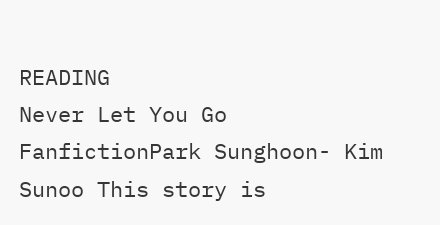READING
Never Let You Go
FanfictionPark Sunghoon- Kim Sunoo This story is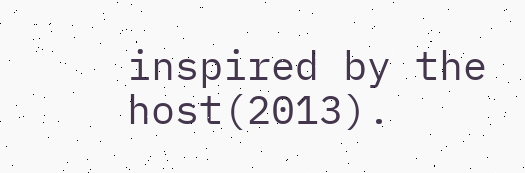inspired by the host(2013).